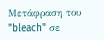Μετάφραση του "bleach" σε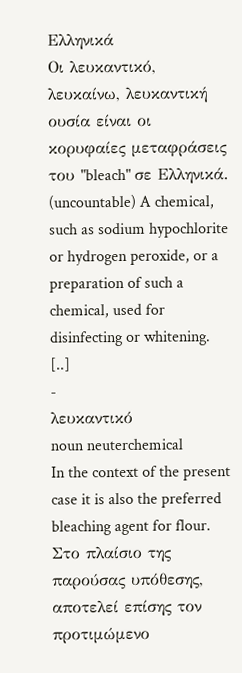Ελληνικά
Οι λευκαντικό, λευκαίνω, λευκαντική ουσία είναι οι κορυφαίες μεταφράσεις του "bleach" σε Ελληνικά.
(uncountable) A chemical, such as sodium hypochlorite or hydrogen peroxide, or a preparation of such a chemical, used for disinfecting or whitening. [..]
-
λευκαντικό
noun neuterchemical
In the context of the present case it is also the preferred bleaching agent for flour.
Στο πλαίσιο της παρούσας υπόθεσης, αποτελεί επίσης τον προτιμώμενο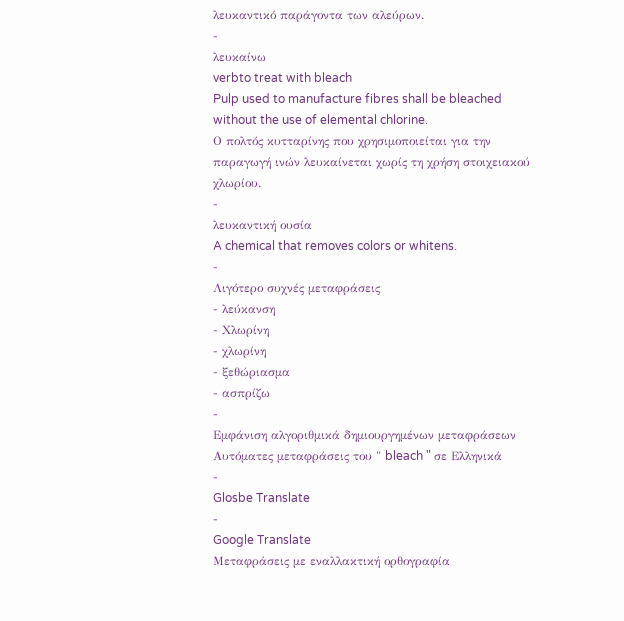λευκαντικό παράγοντα των αλεύρων.
-
λευκαίνω
verbto treat with bleach
Pulp used to manufacture fibres shall be bleached without the use of elemental chlorine.
Ο πολτός κυτταρίνης που χρησιμοποιείται για την παραγωγή ινών λευκαίνεται χωρίς τη χρήση στοιχειακού χλωρίου.
-
λευκαντική ουσία
A chemical that removes colors or whitens.
-
Λιγότερο συχνές μεταφράσεις
- λεύκανση
- Χλωρίνη
- χλωρίνη
- ξεθώριασμα
- ασπρίζω
-
Εμφάνιση αλγοριθμικά δημιουργημένων μεταφράσεων
Αυτόματες μεταφράσεις του " bleach " σε Ελληνικά
-
Glosbe Translate
-
Google Translate
Μεταφράσεις με εναλλακτική ορθογραφία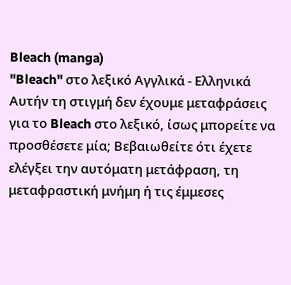Bleach (manga)
"Bleach" στο λεξικό Αγγλικά - Ελληνικά
Αυτήν τη στιγμή δεν έχουμε μεταφράσεις για το Bleach στο λεξικό, ίσως μπορείτε να προσθέσετε μία; Βεβαιωθείτε ότι έχετε ελέγξει την αυτόματη μετάφραση, τη μεταφραστική μνήμη ή τις έμμεσες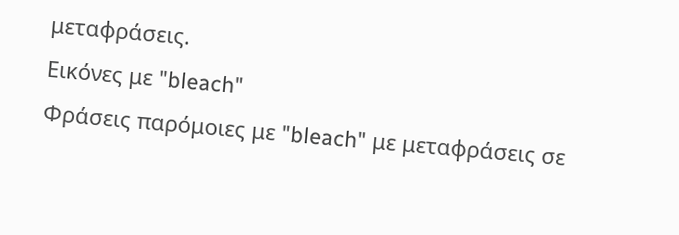μεταφράσεις.
Εικόνες με "bleach"
Φράσεις παρόμοιες με "bleach" με μεταφράσεις σε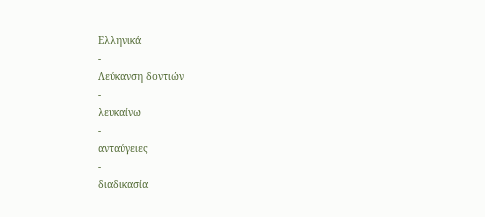Ελληνικά
-
Λεύκανση δοντιών
-
λευκαίνω
-
ανταύγειες
-
διαδικασία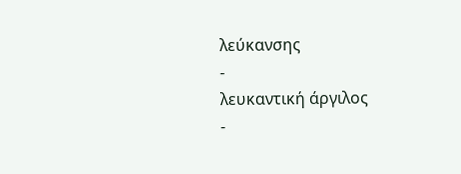λεύκανσης
-
λευκαντική άργιλος
-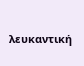λευκαντική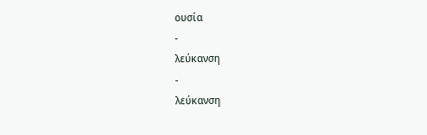ουσία
-
λεύκανση
-
λεύκανση